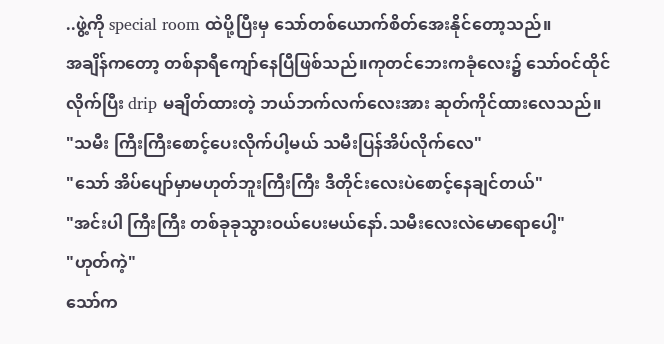..ဖွဲ့ကို special room ထဲပို့ပြီးမှ သော်တစ်ယောက်စိတ်အေးနိုင်တော့သည်။
အချိန်ကတော့ တစ်နာရီကျော်နေပြီဖြစ်သည်။ကုတင်ဘေးကခုံလေး၌ သော်ဝင်ထိုင်လိုက်ပြီး drip မချိတ်ထားတဲ့ ဘယ်ဘက်လက်လေးအား ဆုတ်ကိုင်ထားလေသည်။
"သမီး ကြီးကြီးစောင့်ပေးလိုက်ပါ့မယ် သမီးပြန်အိပ်လိုက်လေ"
"သော် အိပ်ပျော်မှာမဟုတ်ဘူးကြီးကြီး ဒီတိုင်းလေးပဲစောင့်နေချင်တယ်"
"အင်းပါ ကြီးကြီး တစ်ခုခုသွားဝယ်ပေးမယ်နော်.သမီးလေးလဲမောရောပေါ့"
"ဟုတ်ကဲ့"
သော်က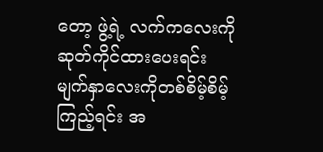တော့ ဖွဲ့ရဲ့ လက်ကလေးကိုဆုတ်ကိုင်ထားပေးရင်း
မျက်နှာလေးကိုတစ်စိမ့်စိမ့် ကြည့်ရင်း အ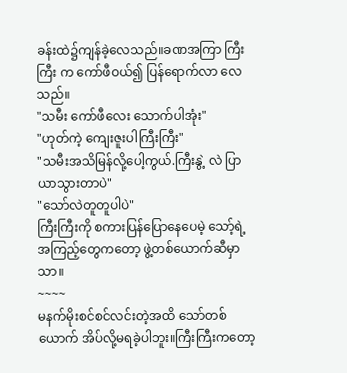ခန်းထဲ၌ကျန်ခဲ့လေသည်။ခဏအကြာ ကြီးကြီး က ကော်ဖီဝယ်၍ ပြန်ရောက်လာ လေသည်။
"သမီး ကော်ဖီလေး သောက်ပါအုံး"
"ဟုတ်ကဲ့ ကျေးဇူးပါကြီးကြီး"
"သမီးအသိမြန်လို့ပေါ့ကွယ်.ကြီးနွဲ့ လဲ ပြာယာသွားတာပဲ"
"သော်လဲတူတူပါပဲ"
ကြီးကြီးကို စကားပြန်ပြောနေပေမဲ့ သော့်ရဲ့ အကြည့်တွေကတော့ ဖွဲ့တစ်ယောက်ဆီမှာသာ။
~~~~
မနက်မိုးစင်စင်လင်းတဲ့အထိ သော်တစ်ယောက် အိပ်လို့မရခဲ့ပါဘူး။ကြီးကြီးကတော့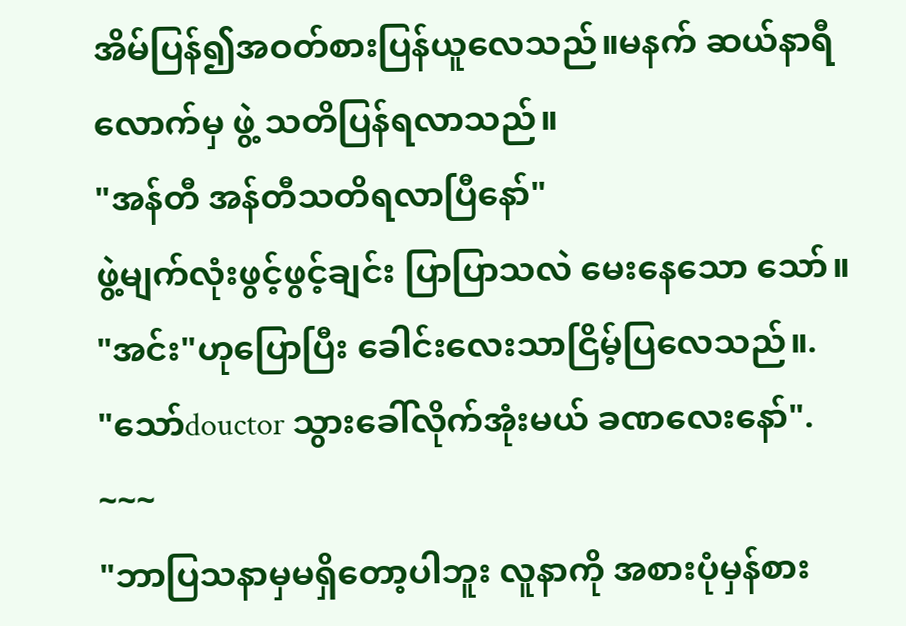အိမ်ပြန်၍အဝတ်စားပြန်ယူလေသည်။မနက် ဆယ်နာရီလောက်မှ ဖွဲ့ သတိပြန်ရလာသည်။
"အန်တီ အန်တီသတိရလာပြီနော်"
ဖွဲ့မျက်လုံးဖွင့်ဖွင့်ချင်း ပြာပြာသလဲ မေးနေသော သော်။
"အင်း"ဟုပြောပြီး ခေါင်းလေးသာငြိမ့်ပြလေသည်။.
"သော်douctor သွားခေါ်လိုက်အုံးမယ် ခဏလေးနော်".
~~~
"ဘာပြသနာမှမရှိတော့ပါဘူး လူနာကို အစားပုံမှန်စား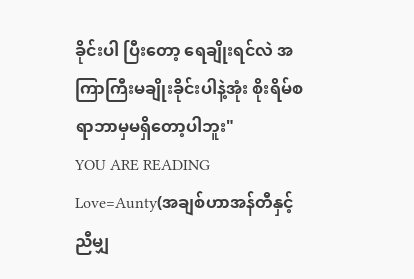ခိုင်းပါ ပြီးတော့ ရေချိုးရင်လဲ အကြာကြီးမချိုးခိုင်းပါနဲ့အုံး စိုးရိမ်စရာဘာမှမရှိတော့ပါဘူး"
YOU ARE READING
Love=Aunty(အချစ်ဟာအန်တီနှင့်ညီမျှ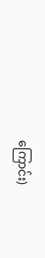ကြောင်း)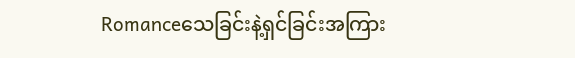Romanceသေခြင်းနဲ့ရှင်ခြင်းအကြား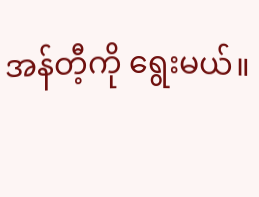အန်တီ့ကို ရွေးမယ်။